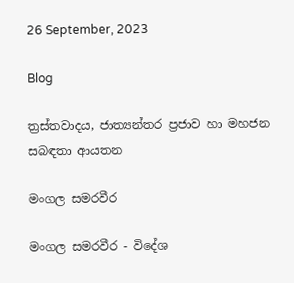26 September, 2023

Blog

ත්‍රස්තවාදය, ජාත්‍යන්තර ප්‍රජාව හා මහජන සබඳතා ආයතන

මංගල සමරවීර

මංගල සමරවීර - විදේශ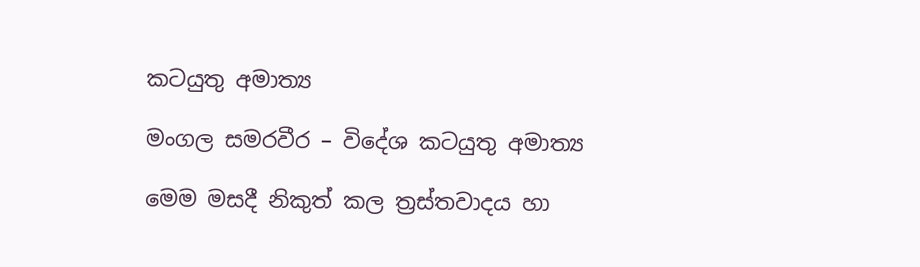කටයුතු අමාත්‍ය

මංගල සමරවීර – විදේශ කටයුතු අමාත්‍ය

මෙම මසදී නිකුත් කල ත්‍රස්තවාදය හා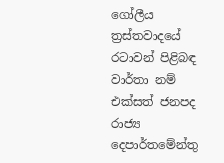ගෝලීය ත්‍රස්තවාදයේ රටාවන් පිළිබඳ වාර්තා නම් එක්සත් ජනපද රාජ්‍ය දෙපාර්තමේන්තු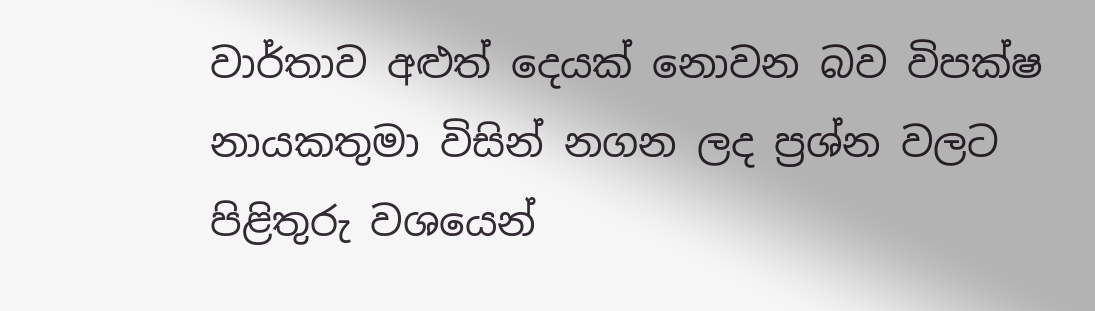වාර්තාව අළුත් දෙයක් නොවන බව විපක්ෂ නායකතුමා විසින් නගන ලද ප්‍රශ්න වලට පිළිතුරු වශයෙන්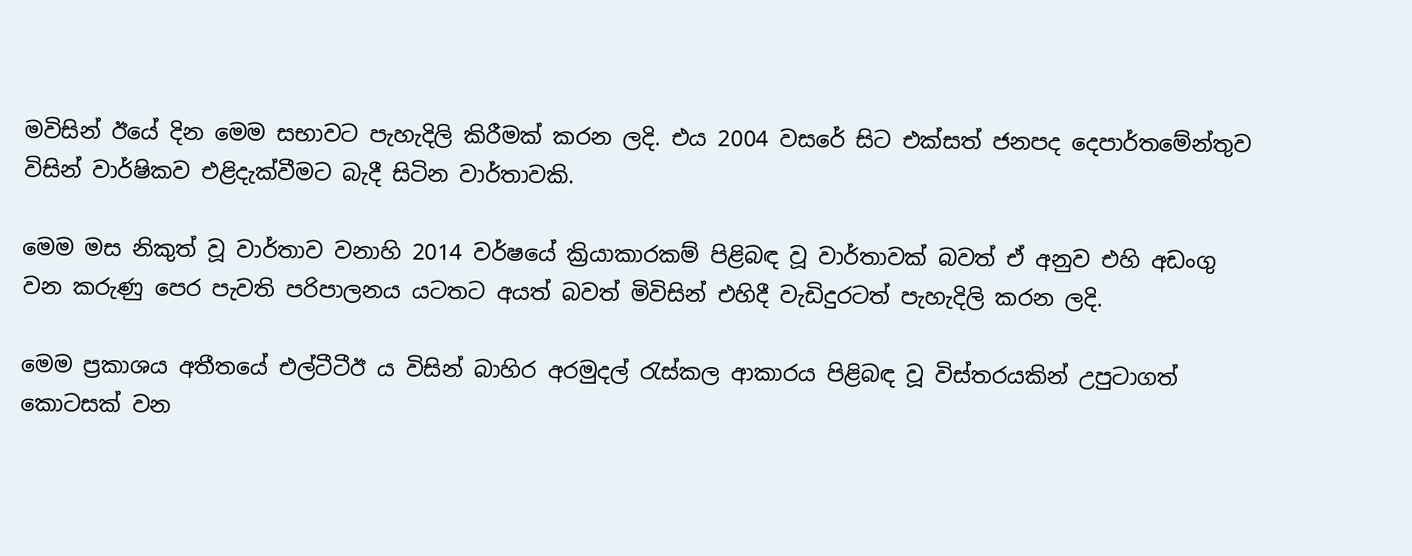මවිසින් ඊයේ දින මෙම සභාවට පැහැදිලි කිරීමක් කරන ලදි. එය 2004 වසරේ සිට එක්සත් ජනපද දෙපාර්තමේන්තුව විසින් වාර්ෂිකව එළිදැක්වීමට බැදී සිටින වාර්තාවකි.

මෙම මස නිකුත් වූ වාර්තාව වනාහි 2014 වර්ෂයේ ක්‍රියාකාරකම් පිළිබඳ වූ වාර්තාවක් බවත් ඒ අනුව එහි අඩංගු වන කරුණු පෙර පැවති පරිපාලනය යටතට අයත් බවත් මිවිසින් එහිදී වැඩිදුරටත් පැහැදිලි කරන ලදි.

මෙම ප්‍රකාශය අතීතයේ එල්ටීටීඊ ය විසින් බාහිර අරමුදල් රැස්කල ආකාරය පිළිබඳ වූ විස්තරයකින් උපුටාගත් කොටසක් වන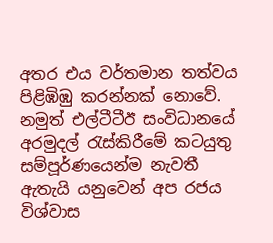අතර එය වර්තමාන තත්වය පිළිඹිඹු කරන්නක් නොවේ. නමුත් එල්ටීටීඊ සංවිධානයේ අරමුදල් රැස්කිරීමේ කටයුතු සම්පූර්ණයෙන්ම නැවතී ඇතැයි යනුවෙන් අප රජය විශ්වාස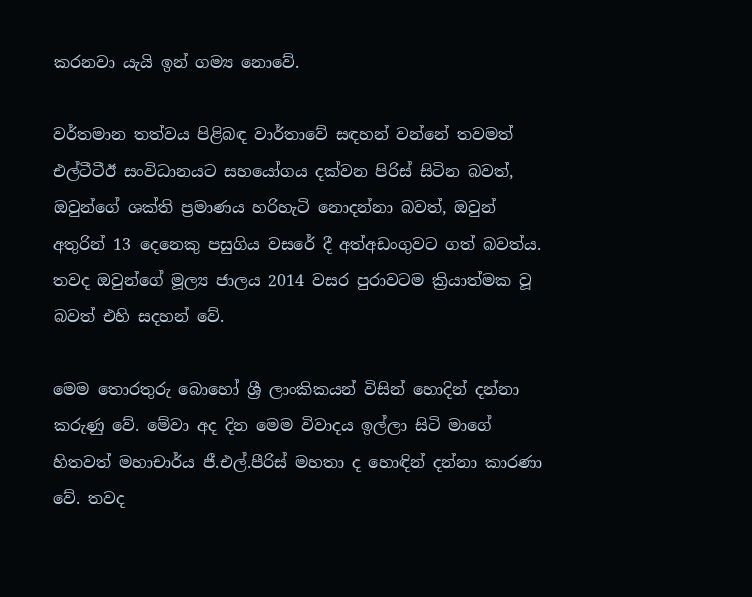කරනවා යැයි ඉන් ගම්‍ය නොවේ.

වර්තමාන තත්වය පිළිබඳ වාර්තාවේ සඳහන් වන්නේ තවමත් එල්ටීටීඊ සංවිධානයට සහයෝගය දක්වන පිරිස් සිටින බවත්, ඔවුන්ගේ ශක්ති ප්‍රමාණය හරිහැටි නොදන්නා බවත්, ඔවුන් අතුරින් 13 දෙනෙකු පසුගිය වසරේ දී අත්අඩංගුවට ගත් බවත්ය. තවද ඔවුන්ගේ මූල්‍ය ජාලය 2014 වසර පුරාවටම ක්‍රියාත්මක වූ බවත් එහි සදහන් වේ.

මෙම තොරතුරු බොහෝ ශ්‍රී ලාංකිකයන් විසින් හොදින් දන්නා කරුණු වේ. මේවා අද දින මෙම විවාදය ඉල්ලා සිටි මාගේ හිතවත් මහාචාර්ය ජී.එල්.පීරිස් මහතා ද හොඳින් දන්නා කාරණා වේ. තවද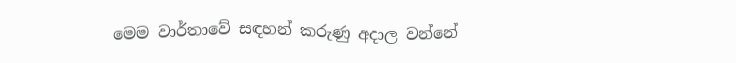මෙම වාර්තාවේ සඳහන් කරුණු අදාල වන්නේ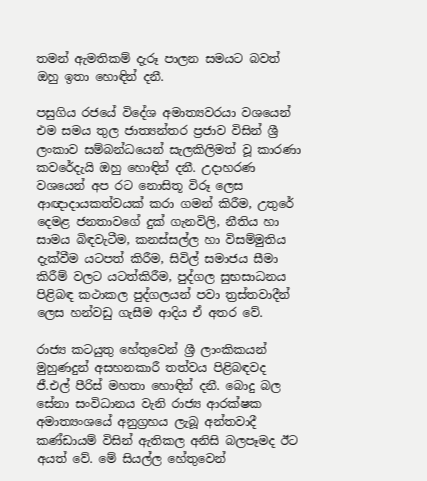තමන් ඇමතිකම් දැරූ පාලන සමයට බවත් ඔහු ඉතා හොඳින් දනී.

පසුගිය රජයේ විදේශ අමාත්‍යවරයා වශයෙන් එම සමය තුල ජාත්‍යන්තර ප්‍රජාව විසින් ශ්‍රී ලංකාව සම්බන්ධයෙන් සැලකිලිමත් වූ කාරණා කවරේදැයි ඔහු හොඳින් දනී. උදාහරණ වශයෙන් අප රට නොසිතූ විරූ ලෙස ආඥාදායකත්වයක් කරා ගමන් කිරීම, උතුරේ දෙමළ ජනතාවගේ දුක් ගැනවිලි, නීතිය හා සාමය බිඳවැටීම, කනස්සල්ල හා විසම්මුතිය දැක්වීම යටපත් කිරීම, සිවිල් සමාජය සීමා කිරීම් වලට යටත්කිරීම, පුද්ගල සුභසාධනය පිළිබඳ කථාකල පුද්ගලයන් පවා ත්‍රස්තවාදීන් ලෙස හන්වඩු ගැසීම ආදිය ඒ අතර වේ.

රාජ්‍ය කටයුතු හේතුවෙන් ශ්‍රී ලාංකිකයන් මුහුණදුන් අසහනකාරී තත්වය පිළිබඳවද ජී.එල් පීරිස් මහතා හොඳින් දනී. බොදු බල සේනා සංවිධානය වැනි රාජ්‍ය ආරක්ෂක අමාත්‍යංශයේ අනුග්‍රහය ලැබූ අන්තවාදී කණ්ඩායම් විසින් ඇතිකල අනිසි බලපෑමද ඊට අයත් වේ. මේ සියල්ල හේතුවෙන්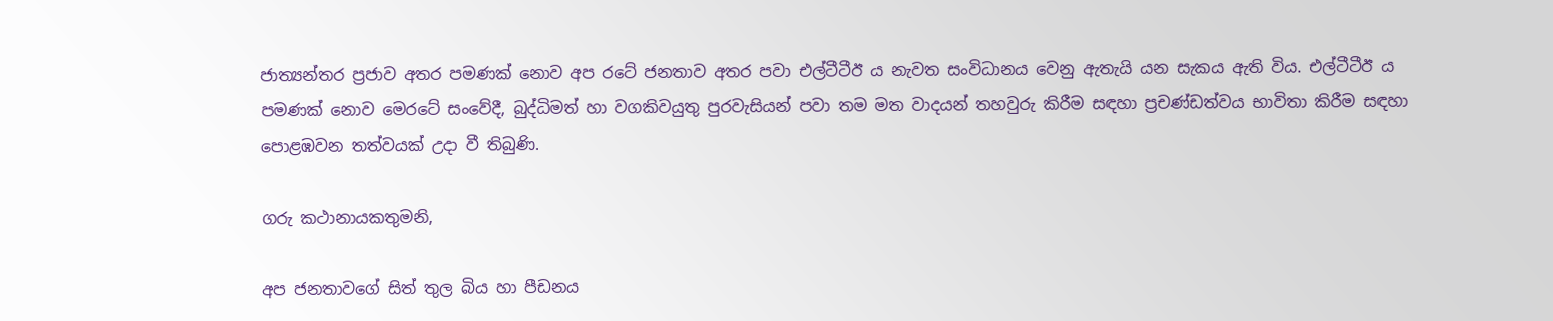ජාත්‍යන්තර ප්‍රජාව අතර පමණක් නොව අප රටේ ජනතාව අතර පවා එල්ටීටීඊ ය නැවත සංවිධානය වෙනු ඇතැයි යන සැකය ඇති විය. එල්ටීටීඊ ය පමණක් නොව මෙරටේ සංවේදී, බුද්ධිමත් හා වගකිවයුතු පුරවැසියන් පවා තම මත වාදයන් තහවුරු කිරීම සඳහා ප්‍රචණ්ඩත්වය භාවිතා කිරීම සඳහා පොළඹවන තත්වයක් උදා වී තිබුණි.

ගරු කථානායකතුමනි,

අප ජනතාවගේ සිත් තුල බිය හා පීඩනය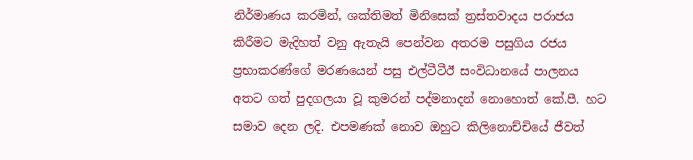නිර්මාණය කරමින්, ශක්තිමත් මිනිසෙක් ත්‍රස්තවාදය පරාජය කිරීමට මැදිහත් වනු ඇතැයි පෙන්වන අතරම පසුගිය රජය ප්‍රභාකරණ්ගේ මරණයෙන් පසු එල්ටීටීඊ සංවිධානයේ පාලනය අතට ගත් පුදගලයා වූ කුමරන් පද්මනාදන් නොහොත් කේ.පී. හට සමාව දෙන ලදි. එපමණක් නොව ඔහුට කිලිනොච්චියේ ජීවත්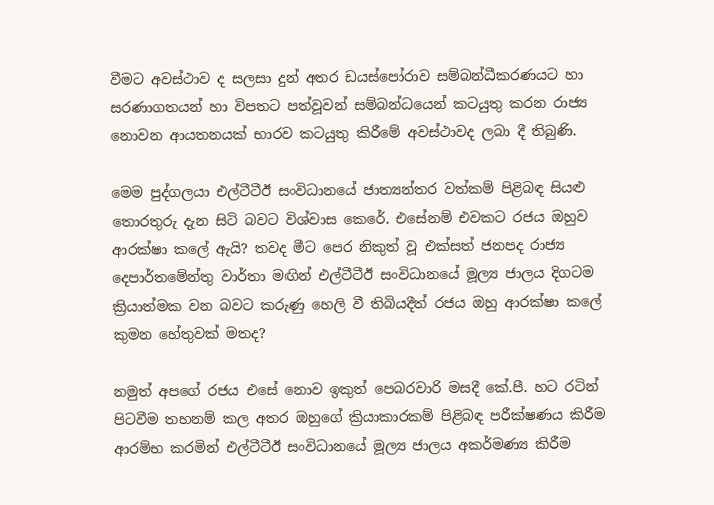වීමට අවස්ථාව ද සලසා දුන් අතර ඩයස්පෝරාව සම්බන්ධීකරණයට හා සරණාගතයන් හා විපතට පත්වූවන් සම්බන්ධයෙන් කටයුතු කරන රාජ්‍ය නොවන ආයතනයක් භාරව කටයුතු කිරීමේ අවස්ථාවද ලබා දී තිබුණි.

මෙම පුද්ගලයා එල්ටීටීඊ සංවිධානයේ ජාත්‍යන්තර වත්කම් පිළිබඳ සියළු තොරතුරු දැන සිටි බවට විශ්වාස කෙරේ. එසේනම් එවකට රජය ඔහුව ආරක්ෂා කලේ ඇයි? තවද මීට පෙර නිකුත් වූ එක්සත් ජනපද රාජ්‍ය දෙපාර්තමේන්තු වාර්තා මඟින් එල්ටීටීඊ සංවිධානයේ මූල්‍ය ජාලය දිගටම ක්‍රියාත්මක වන බවට කරුණු හෙලි වී තිබියදීත් රජය ඔහු ආරක්ෂා කලේ කුමන හේතුවක් මතද?

නමුත් අපගේ රජය එසේ නොව ඉකුත් පෙබරවාරි මසදී කේ.පී. හට රටින් පිටවීම තහනම් කල අතර ඔහුගේ ක්‍රියාකාරකම් පිළිබඳ පරීක්ෂණය කිරීම ආරම්භ කරමින් එල්ටීටීඊ සංවිධානයේ මූල්‍ය ජාලය අකර්මණ්‍ය කිරීම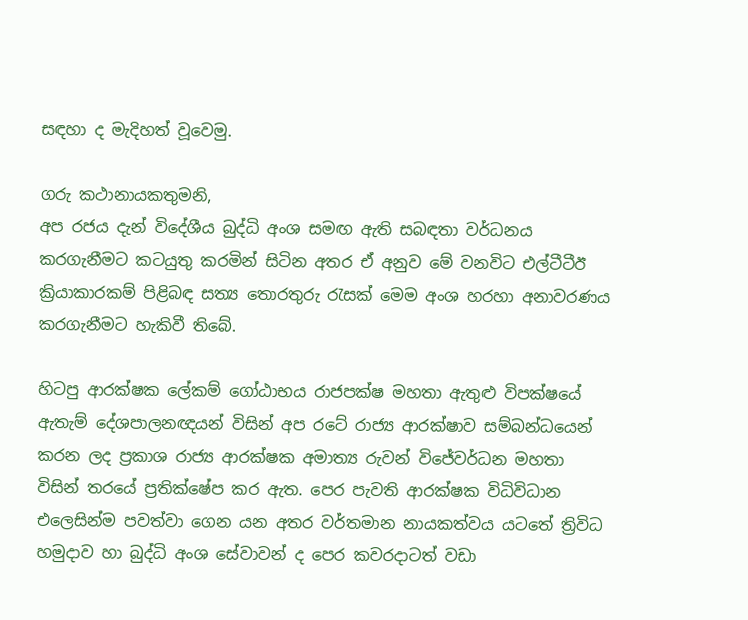සඳහා ද මැදිහත් වූවෙමු.

ගරු කථානායකතුමනි,
අප රජය දැන් විදේශීය බුද්ධි අංශ සමඟ ඇති සබඳතා වර්ධනය කරගැනීමට කටයුතු කරමින් සිටින අතර ඒ අනුව මේ වනවිට එල්ටීටීඊ ක්‍රියාකාරකම් පිළිබඳ සත්‍ය තොරතුරු රැසක් මෙම අංශ හරහා අනාවරණය කරගැනීමට හැකිවී තිබේ.

හිටපු ආරක්ෂක ලේකම් ගෝඨාභය රාජපක්ෂ මහතා ඇතුළු විපක්ෂයේ ඇතැම් දේශපාලනඥයන් විසින් අප රටේ රාජ්‍ය ආරක්ෂාව සම්බන්ධයෙන් කරන ලද ප්‍රකාශ රාජ්‍ය ආරක්ෂක අමාත්‍ය රුවන් විජේවර්ධන මහතා විසින් තරයේ ප්‍රතික්ෂේප කර ඇත. පෙර පැවති ආරක්ෂක විධිවිධාන එලෙසින්ම පවත්වා ගෙන යන අතර වර්තමාන නායකත්වය යටතේ ත්‍රිවිධ හමුදාව හා බුද්ධි අංශ සේවාවන් ද පෙර කවරදාටත් වඩා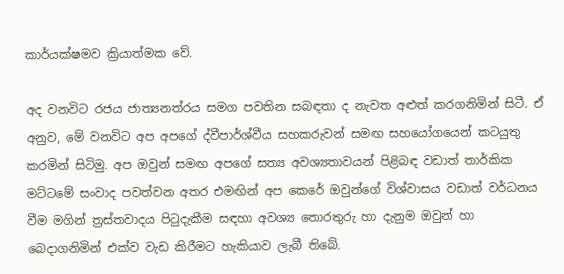කාර්යක්ෂමව ක්‍රියාත්මක වේ.

අද වනවිට රජය ජාත්‍යනත්රය සමග පවතින සබඳතා ද නැවත අළුත් කරගනිමින් සිටී. ඒ අනුව, මේ වනවිට අප අපගේ ද්වීපාර්ශ්වීය සහකරුවන් සමඟ සහයෝගයෙන් කටයුතු කරමින් සිටිමු. අප ඔවුන් සමඟ අපගේ සත්‍ය අවශ්‍යතාවයන් පිළිබඳ වඩාත් තාර්කික මට්ටමේ සංවාද පවත්වන අතර එමඟින් අප කෙරේ ඔවුන්ගේ විශ්වාසය වඩාත් වර්ධනය වීම මගින් ත්‍රස්තවාදය පිටුදැකීම සඳහා අවශ්‍ය තොරතුරු හා දැනුම ඔවුන් හා බෙදාගනිමින් එක්ව වැඩ කිරීමට හැකියාව ලැබී තිබේ.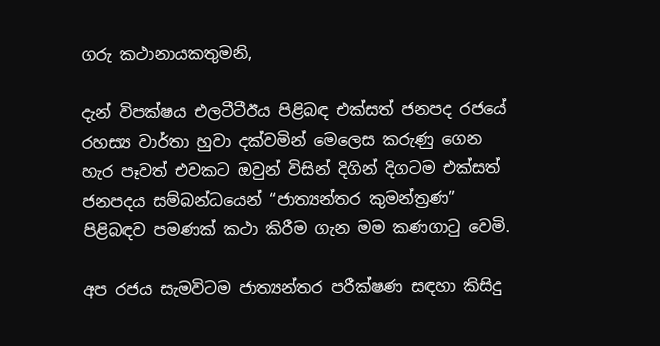ගරු කථානායකතුමනි,

දැන් විපක්ෂය එලටීටීඊය පිළිබඳ එක්සත් ජනපද රජයේ රහස්‍ය වාර්තා හුවා දක්වමින් මෙලෙස කරුණු ගෙන හැර පෑවත් එවකට ඔවුන් විසින් දිගින් දිගටම එක්සත් ජනපදය සම්බන්ධයෙන් “ජාත්‍යන්තර කුමන්ත්‍රණ” පිළිබඳව පමණක් කථා කිරීම ගැන මම කණගාටු වෙමි.

අප රජය සැමවිටම ජාත්‍යන්තර පරීක්ෂණ සඳහා කිසිදු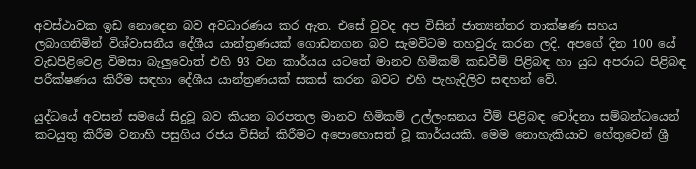අවස්ථාවක ඉඩ නොදෙන බව අවධාරණය කර ඇත. එසේ වුවද අප විසින් ජාත්‍යන්තර තාක්ෂණ සහය ලබාගනිමින් විශ්වාසනීය දේශීය යාන්ත්‍රණයක් ගොඩනගන බව සැමවිටම තහවුරු කරන ලදි. අපගේ දින 100 යේ වැඩපිළිවෙළ විමසා බැලුවොත් එහි 93 වන කාර්යය යටතේ මානව හිමිකම් කඩවීම් පිළිබඳ හා යුධ අපරාධ පිළිබඳ පරීක්ෂණය කිරීම සඳහා දේශීය යාන්ත්‍රණයක් සකස් කරන බවට එහි පැහැදිලිව සඳහන් වේ.

යුද්ධයේ අවසන් සමයේ සිදුවූ බව කියන බරපතල මානව හිමිකම් උල්ලංඝනය වීම් පිළිබඳ චෝදනා සම්බන්ධයෙන් කටයුතු කිරීම වනාහි පසුගිය රජය විසින් කිරීමට අපොහොසත් වූ කාර්යයකි. මෙම නොහැකියාව හේතුවෙන් ශ්‍රී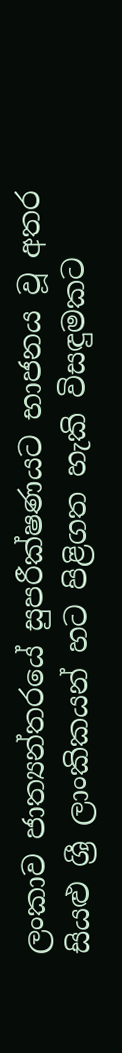ලංකාව ජාත්‍යන්තරයේ සුපරීක්ෂණයට භාජනය වූ අතර සියළු ශ්‍රී ලාංකිකයන් හට පිළිගත හැකි විසඳුමකට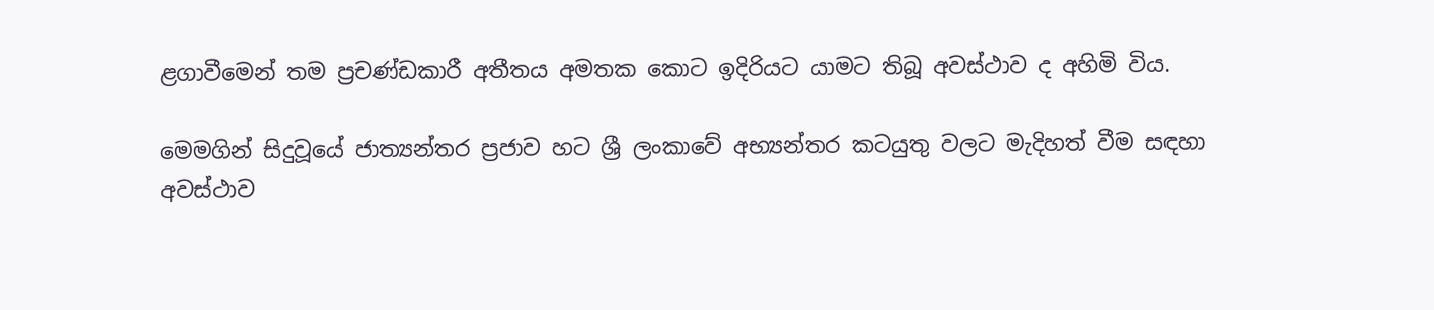ළගාවීමෙන් තම ප්‍රචණ්ඩකාරී අතීතය අමතක කොට ඉදිරියට යාමට තිබූ අවස්ථාව ද අහිමි විය.

මෙමගින් සිදුවූයේ ජාත්‍යන්තර ප්‍රජාව හට ශ්‍රී ලංකාවේ අභ්‍යන්තර කටයුතු වලට මැදිහත් වීම සඳහා අවස්ථාව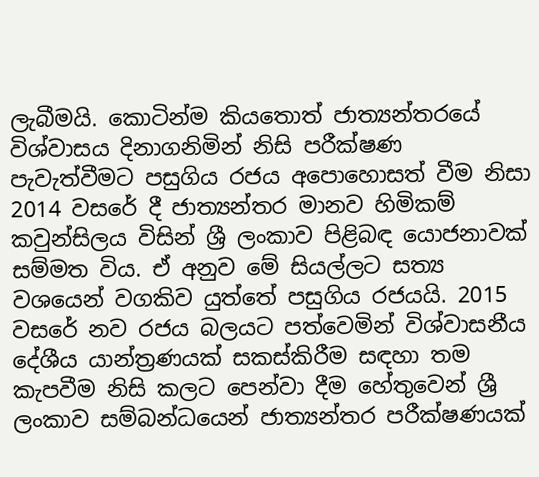ලැබීමයි. කොටින්ම කියතොත් ජාත්‍යන්තරයේ විශ්වාසය දිනාගනිමින් නිසි පරීක්ෂණ පැවැත්වීමට පසුගිය රජය අපොහොසත් වීම නිසා 2014 වසරේ දී ජාත්‍යන්තර මානව හිමිකම් කවුන්සිලය විසින් ශ්‍රී ලංකාව පිළිබඳ යොජනාවක් සම්මත විය. ඒ අනුව මේ සියල්ලට සත්‍ය වශයෙන් වගකිව යුත්තේ පසුගිය රජයයි. 2015 වසරේ නව රජය බලයට පත්වෙමින් විශ්වාසනීය දේශීය යාන්ත්‍රණයක් සකස්කිරීම සඳහා තම කැපවීම නිසි කලට පෙන්වා දීම හේතුවෙන් ශ්‍රී ලංකාව සම්බන්ධයෙන් ජාත්‍යන්තර පරීක්ෂණයක්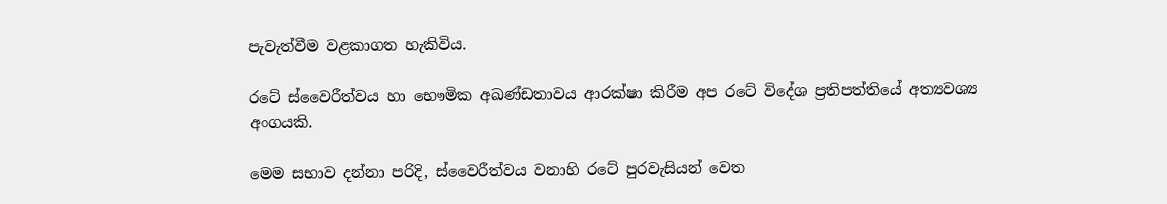පැවැත්වීම වළකාගත හැකිවිය.

රටේ ස්වෛරීත්වය හා භෞමික අඛණ්ඩතාවය ආරක්ෂා කිරීම අප රටේ විදේශ ප්‍රතිපත්තියේ අත්‍යවශ්‍ය අංගයකි.

මෙම සභාව දන්නා පරිදි, ස්වෛරීත්වය වනාහි රටේ පුරවැසියන් වෙත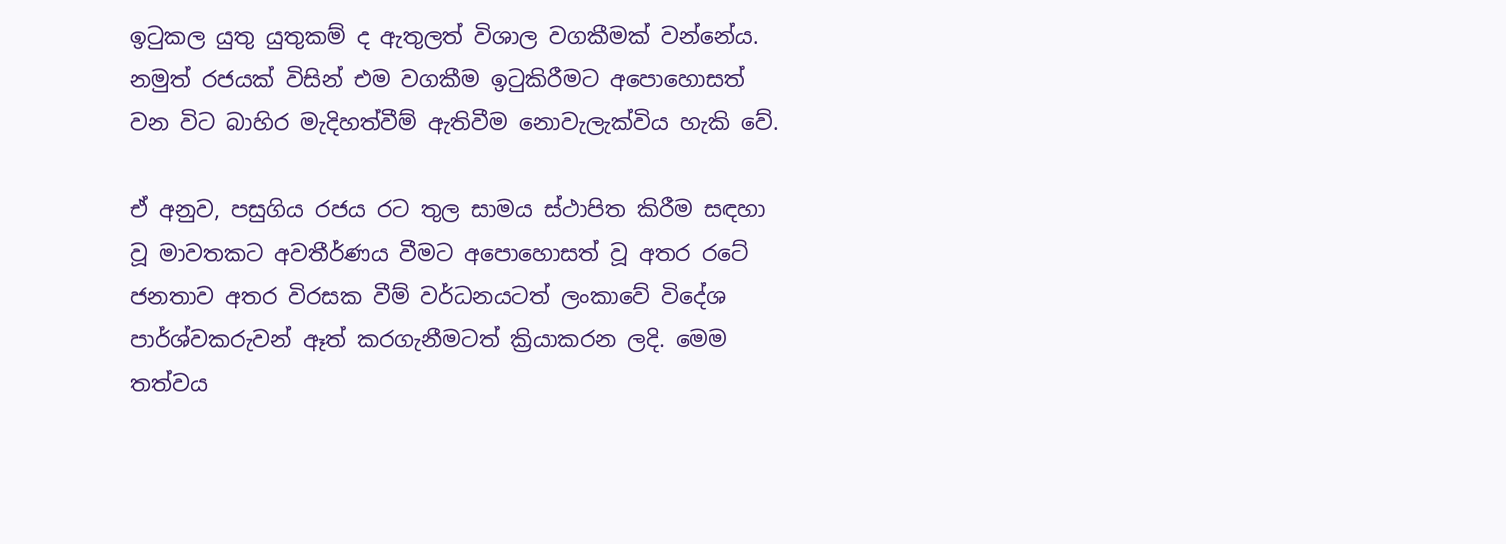ඉටුකල යුතු යුතුකම් ද ඇතුලත් විශාල වගකීමක් වන්නේය. නමුත් රජයක් විසින් එම වගකීම ඉටුකිරීමට අපොහොසත් වන විට බාහිර මැදිහත්වීම් ඇතිවීම නොවැලැක්විය හැකි වේ.

ඒ අනුව, පසුගිය රජය රට තුල සාමය ස්ථාපිත කිරීම සඳහා වූ මාවතකට අවතීර්ණය වීමට අපොහොසත් වූ අතර රටේ ජනතාව අතර විරසක වීම් වර්ධනයටත් ලංකාවේ විදේශ පාර්ශ්වකරුවන් ඈත් කරගැනීමටත් ක්‍රියාකරන ලදි. මෙම තත්වය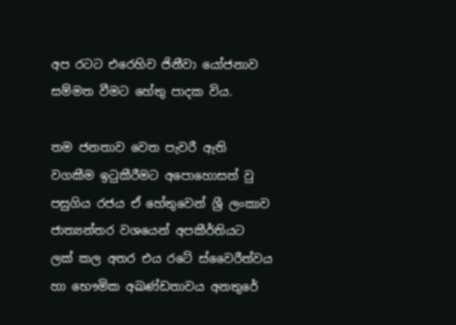අප රටට එරෙහිව ජිනීවා යෝජනාව සම්මත වීමට හේතු පාදක විය.

තම ජනතාව වෙත පැවරී ඇති වගකීම ඉටුකීරීමට අපොහොසත් වු පසුගිය රජය ඒ හේතුවෙන් ශ්‍රී ලංකාව ජාත්‍යන්තර වශයෙන් අපකීර්තියට ලක් කල අතර එය රටේ ස්වෛරීත්වය හා භෞමික අඛණ්ඩතාවය අනතුරේ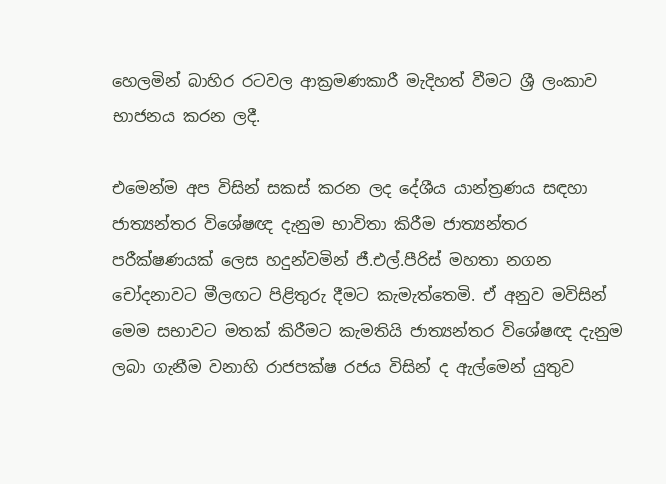හෙලමින් බාහිර රටවල ආක්‍රමණකාරී මැදිහත් වීමට ශ්‍රී ලංකාව භාජනය කරන ලදී.

එමෙන්ම අප විසින් සකස් කරන ලද දේශීය යාන්ත්‍රණය සඳහා ජාත්‍යන්තර විශේෂඥ දැනුම භාවිතා කිරීම ජාත්‍යන්තර පරීක්ෂණයක් ලෙස හදුන්වමින් ජී.එල්.පීරිස් මහතා නගන චෝදනාවට මීලඟට පිළිතුරු දීමට කැමැත්තෙමි. ඒ අනුව මවිසින් මෙම සභාවට මතක් කිරීමට කැමතියි ජාත්‍යන්තර විශේෂඥ දැනුම ලබා ගැනීම වනාහි රාජපක්ෂ රජය විසින් ද ඇල්මෙන් යුතුව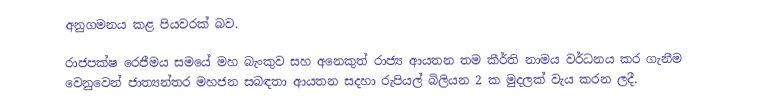අනුගමනය කළ පියවරක් බව.

රාජපක්ෂ රෙජීමය සමයේ මහ බැංකුව සහ අනෙකුත් රාජ්‍ය ආයතන තම කීර්ති නාමය වර්ධනය කර ගැනීම වෙනුවෙන් ජාත්‍යන්තර මහජන සබඳතා ආයතන සදහා රුපියල් බිලියන 2 ක මුදලක් වැය කරන ලදී.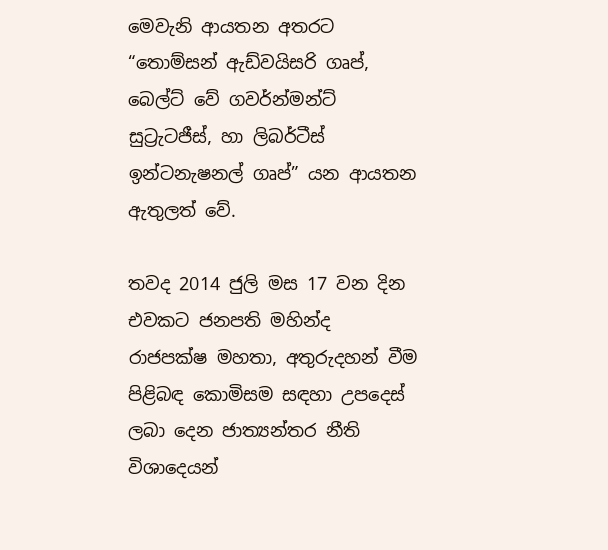මෙවැනි ආයතන අතරට “තොම්සන් ඇඩ්වයිසරි ගෘප්, බෙල්ට් වේ ගවර්න්මන්ට් සුට්‍රැටජීස්, හා ලිබර්ටීස් ඉන්ටනැෂනල් ගෘප්” යන ආයතන ඇතුලත් වේ.

තවද 2014 ජුලි මස 17 වන දින එවකට ජනපති මහින්ද රාජපක්ෂ මහතා, අතුරුදහන් වීම පිළිබඳ කොමිසම සඳහා උපදෙස් ලබා දෙන ජාත්‍යන්තර නීති විශාදෙයන්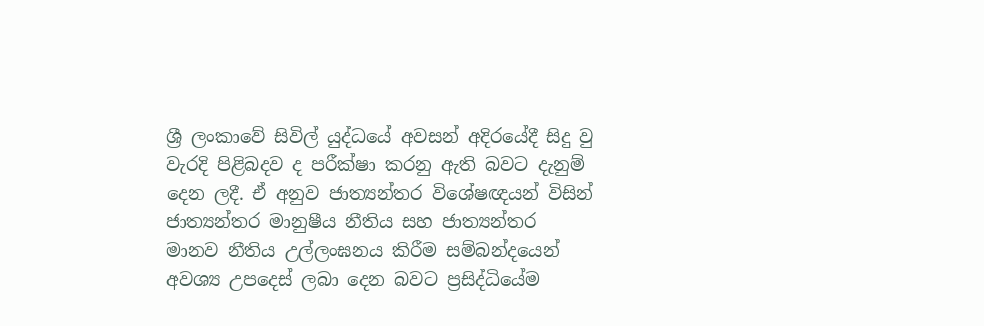ශ්‍රී ලංකාවේ සිවිල් යුද්ධයේ අවසන් අදිරයේදී සිදු වු වැරදි පිළිබදව ද පරීක්ෂා කරනු ඇති බවට දැනුම් දෙන ලදී. ඒ අනුව ජාත්‍යන්තර විශේෂඥයන් විසින් ජාත්‍යන්තර මානුෂීය නීතිය සහ ජාත්‍යන්තර මානව නීතිය උල්ලංඝනය කිරීම සම්බන්දයෙන් අවශ්‍ය උපදෙස් ලබා දෙන බවට ප්‍රසිද්ධියේම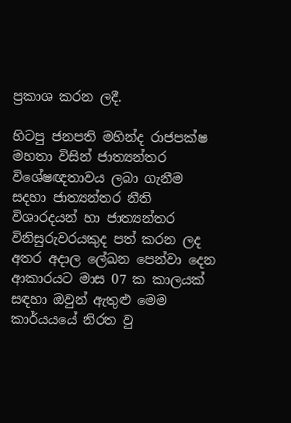ප්‍රකාශ කරන ලදී.

හිටපු ජනපති මහින්ද රාජපක්ෂ මහතා විසින් ජාත්‍යන්තර විශේෂඥතාවය ලබා ගැනීම සදහා ජාත්‍යන්තර නීති විශාරදයන් හා ජාත්‍යන්තර විනිසුරුවරයකුද පත් කරන ලද අතර අදාල ලේඛන පෙන්වා දෙන ආකාරයට මාස 07 ක කාලයක් සඳහා ඔවුන් ඇතුළු මෙම කාර්යයයේ නිරත වු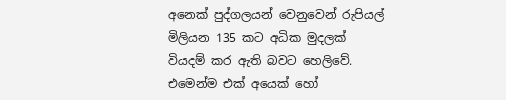අනෙක් පුද්ගලයන් වෙනුවෙන් රුපියල් මිලියන 135 කට අධික මුදලක් වියදම් කර ඇති බවට හෙලිවේ. එමෙන්ම එක් අයෙක් හෝ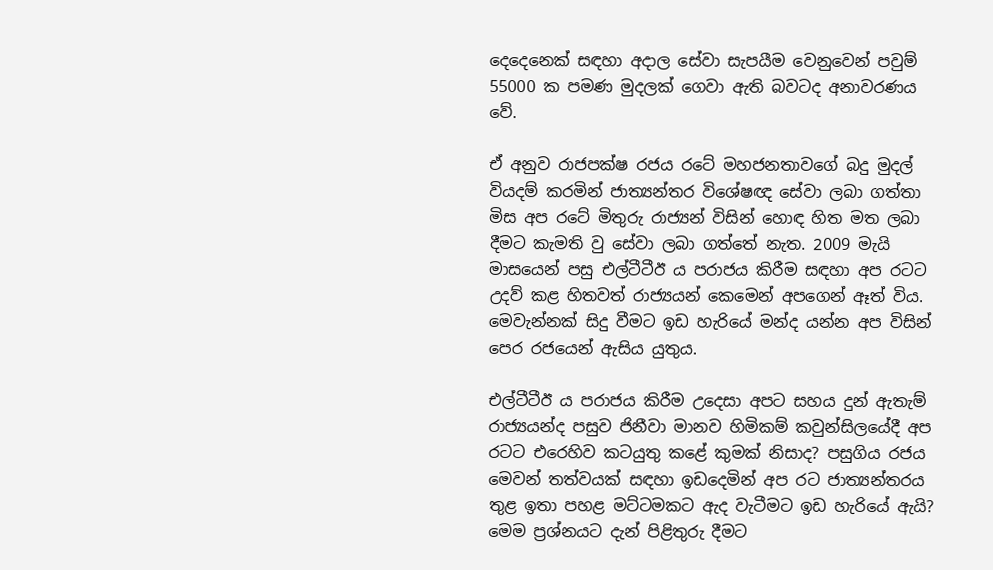දෙදෙනෙක් සඳහා අදාල සේවා සැපයීම වෙනුවෙන් පවුම් 55000 ක පමණ මුදලක් ගෙවා ඇති බවටද අනාවරණය වේ.

ඒ අනුව රාජපක්ෂ රජය රටේ මහජනතාවගේ බදු මුදල් වියදම් කරමින් ජාත්‍යන්තර විශේෂඥ සේවා ලබා ගත්තා මිස අප රටේ මිතුරු රාජ්‍යන් විසින් හොඳ හිත මත ලබා දීමට කැමති වු සේවා ලබා ගත්තේ නැත. 2009 මැයි මාසයෙන් පසු එල්ටීටීඊ ය පරාජය කිරීම සඳහා අප රටට උදව් කළ හිතවත් රාජ්‍යයන් කෙමෙන් අපගෙන් ඈත් විය. මෙවැන්නක් සිදු වීමට ඉඩ හැරියේ මන්ද යන්න අප විසින් පෙර රජයෙන් ඇසිය යුතුය.

එල්ටීටීඊ ය පරාජය කිරීම උදෙසා අපට සහය දුන් ඇතැම් රාජ්‍යයන්ද පසුව ජිනීවා මානව හිමිකම් කවුන්සිලයේදී අප රටට එරෙහිව කටයුතු කළේ කුමක් නිසාද? පසුගිය රජය මෙවන් තත්වයක් සඳහා ඉඩදෙමින් අප රට ජාත්‍යන්තරය තුළ ඉතා පහළ මට්ටමකට ඇද වැටීමට ඉඩ හැරියේ ඇයි? මෙම ප්‍රශ්නයට දැන් පිළිතුරු දීමට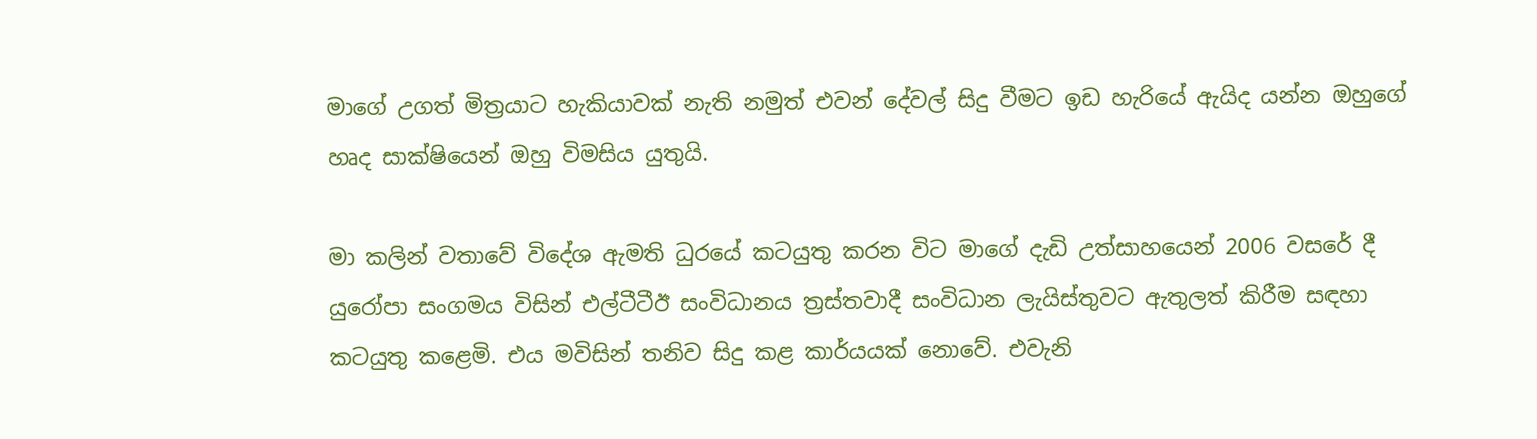මාගේ උගත් මිත්‍රයාට හැකියාවක් නැති නමුත් එවන් දේවල් සිදු වීමට ඉඩ හැරියේ ඇයිද යන්න ඔහුගේ හෘද සාක්ෂියෙන් ඔහු විමසිය යුතුයි.

මා කලින් වතාවේ විදේශ ඇමති ධුරයේ කටයුතු කරන විට මාගේ දැඩි උත්සාහයෙන් 2006 වසරේ දී යුරෝපා සංගමය විසින් එල්ටීටීඊ සංවිධානය ත්‍රස්තවාදී සංවිධාන ලැයිස්තුවට ඇතුලත් කිරීම සඳහා කටයුතු කළෙමි. එය මවිසින් තනිව සිදු කළ කාර්යයක් නොවේ. එවැනි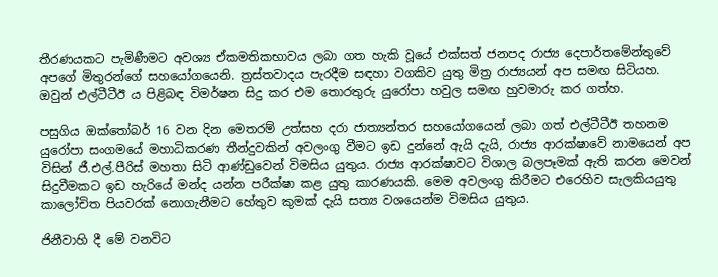තීරණයකට පැමිණීමට අවශ්‍ය ඒකමතිකභාවය ලබා ගත හැකි වූයේ එක්සත් ජනපද රාජ්‍ය දෙපාර්තමේන්තුවේ අපගේ මිතුරන්ගේ සහයෝගයෙනි. ත්‍රස්තවාදය පැරදීම සඳහා වගකිව යුතු මිත්‍ර රාජ්‍යයන් අප සමඟ සිටියහ. ඔවුන් එල්ටීටීඊ ය පිළිබඳ විමර්ෂන සිදු කර එම තොරතුරු යුරෝපා හවුල සමඟ හුවමාරු කර ගත්හ.

පසුගිය ඔක්තෝබර් 16 වන දින මෙතරම් උත්සහ දරා ජාත්‍යන්තර සහයෝග‍යෙන් ලබා ගත් එල්ටීටීඊ තහනම යුරෝපා සංගමයේ මහාධිකරණ තීන්දුවකින් අවලංගු වීමට ඉඩ දුන්නේ ඇයි දැයි, රාජ්‍ය ආරක්ෂාවේ නාමයෙන් අප විසින් ජී.එල්.පීරිස් මහතා සිටි ආණ්ඩුවෙන් විමසිය යුතුය. රාජ්‍ය ආරක්ෂාවට විශාල බලපෑමක් ඇති කරන මෙවන් සිදුවීමකට ඉඩ හැරියේ මන්ද යන්න පරීක්ෂා කළ යුතු කාරණයකි. මෙම අවලංගු කිරීමට එරෙහිව සැලකියයුතු කාලෝචිත පියවරක් නොගැනීමට හේතුව කුමක් දැයි සත්‍ය වශයෙන්ම විමසිය යුතුය.

ජිනීවාහි දී මේ වනවිට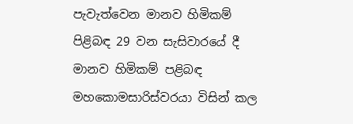පැවැත්වෙන මානව හිමිකම් පිළිබඳ 29 වන සැසිවාරයේ දී මානව හිමිකම් පළිබඳ මහකොමසාරිස්වරයා විසින් කල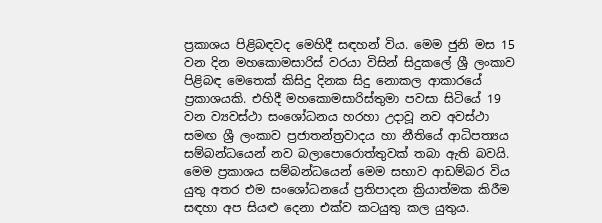ප්‍රකාශය පිළිබඳවද මෙහිදී සඳහන් විය. මෙම ජුනි මස 15 වන දින මහකොමසාරිස් වරයා විසින් සිදුකලේ ශ්‍රී ලංකාව පිළිබඳ මෙතෙක් කිසිදු දිනක සිදු නොකල ආකාරයේ ප්‍රකාශයකි. එහිදී මහකොමසාරිස්තුමා පවසා සිටියේ 19 වන ව්‍යවස්ථා සංශෝධනය හරහා උදාවූ නව අවස්ථා සමඟ ශ්‍රී ලංකාව ප්‍රජාතන්ත්‍රවාදය හා නීතියේ ආධිපත්‍යය සම්බන්ධයෙන් නව බලාපොරොත්තුවක් තබා ඇති බවයි. මෙම ප්‍රකාශය සම්බන්ධයෙන් මෙම සභාව ආඩම්බර විය යුතු අතර එම සංශෝධනයේ ප්‍රතිපාදන ක්‍රියාත්මක කිරීම සඳහා අප සියළු දෙනා එක්ව කටයුතු කල යුතුය.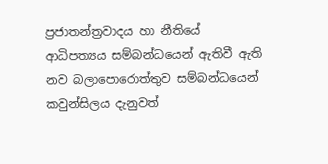ප්‍රජාතන්ත්‍රවාදය හා නීතියේ ආධිපත්‍යය සම්බන්ධයෙන් ඇතිවී ඇති නව බලාපොරොත්තුව සම්බන්ධයෙන් කවුන්සිලය දැනුවත්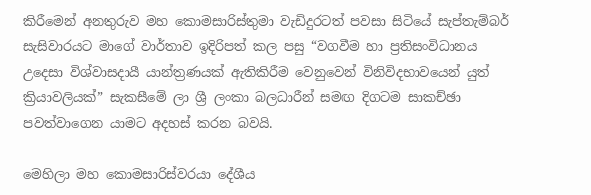කිරීමෙන් අනතුරුව මහ කොමසාරිස්තුමා වැඩිදුරටත් පවසා සිටියේ සැප්තැම්බර් සැසිවාරයට මාගේ වාර්තාව ඉදිරිපත් කල පසු “වගවීම හා ප්‍රතිසංවිධානය උදෙසා විශ්වාසදායී යාන්ත්‍රණයක් ඇතිකිරීම වෙනුවෙන් විනිවිදභාවයෙන් යුත් ක්‍රියාවලියක්” සැකසීමේ ලා ශ්‍රී ලංකා බලධාරීන් සමඟ දිගටම සාකච්ඡා පවත්වාගෙන යාමට අදහස් කරන බවයි.

මෙහිලා මහ කොමසාරිස්වරයා දේශීය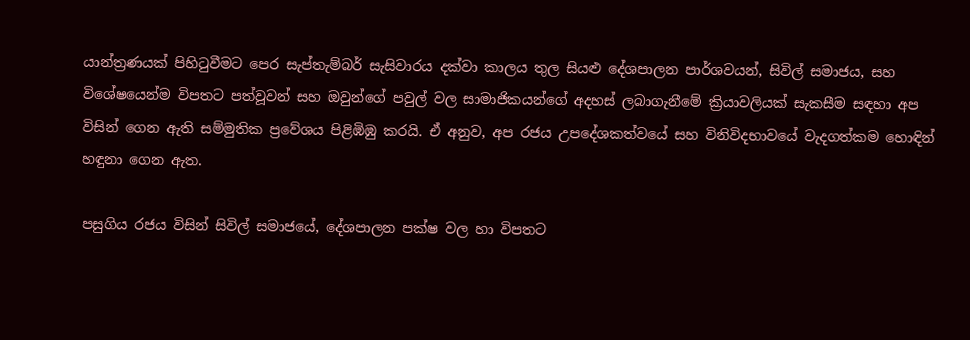යාන්ත්‍රණයක් පිහිටුවීමට පෙර සැප්තැම්බර් සැසිවාරය දක්වා කාලය තුල සියළු දේශපාලන පාර්ශවයන්, සිවිල් සමාජය, සහ විශේෂයෙන්ම විපතට පත්වූවන් සහ ඔවුන්ගේ පවුල් වල සාමාජිකයන්ගේ අදහස් ලබාගැනීමේ ක්‍රියාවලියක් සැකසීම සඳහා අප විසින් ගෙන ඇති සම්මුතික ප්‍රවේශය පිළිඹිඹු කරයි. ඒ අනුව, අප රජය උපදේශකත්වයේ සහ විනිවිදභාවයේ වැදගත්කම හොඳින් හඳුනා ගෙන ඇත.

පසුගිය රජය විසින් සිවිල් සමාජයේ, දේශපාලන පක්ෂ වල හා විපතට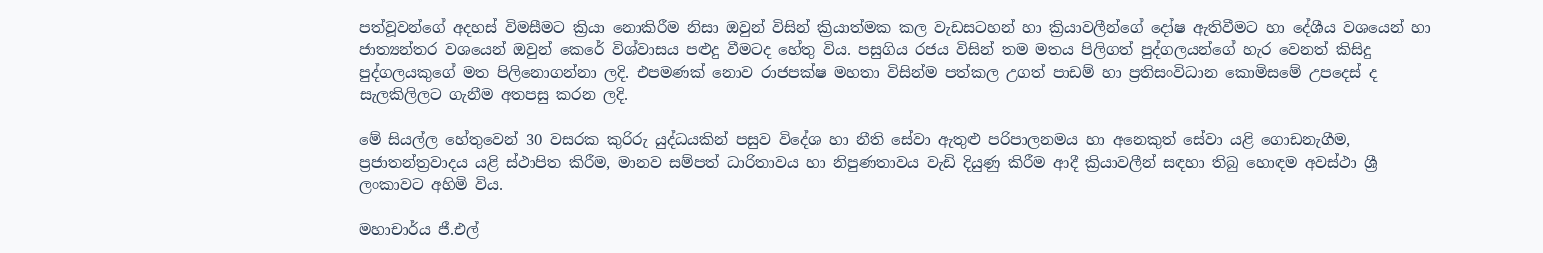පත්වූවන්ගේ අදහස් විමසීමට ක්‍රියා නොකිරීම නිසා ඔවුන් විසින් ක්‍රියාත්මක කල වැඩසටහන් හා ක්‍රියාවලීන්ගේ දෝෂ ඇතිවීමට හා දේශීය වශයෙන් හා ජාත්‍යන්තර වශයෙන් ඔවුන් කෙරේ විශ්වාසය පළුදු වීමටද හේතු විය. පසුගිය රජය විසින් තම මතය පිලිගත් පුද්ගලයන්ගේ හැර වෙනත් කිසිදු පුද්ගලයකුගේ මත පිලිනොගන්නා ලදි. එපමණක් නොව රාජපක්ෂ මහතා විසින්ම පත්කල උගත් පාඩම් හා ප්‍රතිසංවිධාන කොමිසමේ උපදෙස් ද සැලකිලිලට ගැනීම අතපසු කරන ලදි.

මේ සියල්ල හේතුවෙන් 30 වසරක කුරිරු යුද්ධයකින් පසුව විදේශ හා නීති සේවා ඇතුළු පරිපාලනමය හා අනෙකුත් සේවා යළි ගොඩනැගීම, ප්‍රජාතන්ත්‍රවාදය යළි ස්ථාපිත කිරීම, මානව සම්පත් ධාරිතාවය හා නිපුණතාවය වැඩි දියුණු කිරීම ආදී ක්‍රියාවලීන් සඳහා තිබු හොඳම අවස්ථා ශ්‍රී ලංකාවට අහිමි විය.

මහාචාර්ය ජී.එල්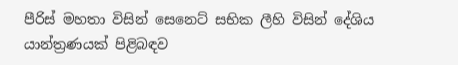පීරිස් මහතා විසින් සෙනෙට් සභික ලීහි විසින් දේශිය යාන්ත්‍රණයක් පිළිබඳව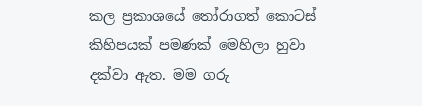කල ප්‍රකාශයේ තෝරාගත් කොටස් කිහිපයක් පමණක් මෙහිලා හුවා දක්වා ඇත. මම ගරු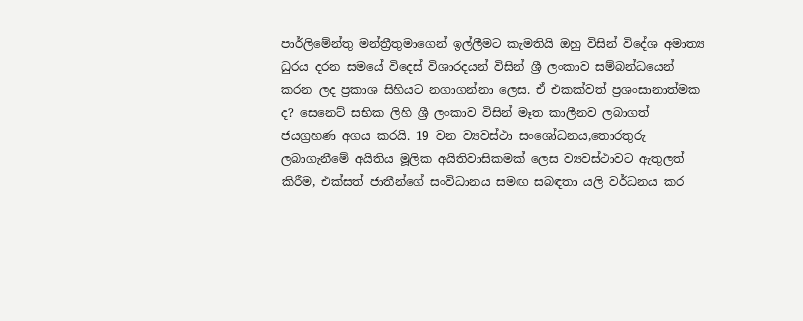පාර්ලිමේන්තු මන්ත්‍රීතුමාගෙන් ඉල්ලීමට කැමතියි ඔහු විසින් විදේශ අමාත්‍ය ධුරය දරන සමයේ විදෙස් විශාරදයන් විසින් ශ්‍රී ලංකාව සම්බන්ධයෙන් කරන ලද ප්‍රකාශ සිහියට නගාගන්නා ලෙස. ඒ එකක්වත් ප්‍රශංසානාත්මක ද? සෙනෙට් සභික ලිහි ශ්‍රී ලංකාව විසින් මෑත කාලීනව ලබාගත් ජයග්‍රහණ අගය කරයි. 19 වන ව්‍යවස්ථා සංශෝධනය,තොරතුරු ලබාගැනීමේ අයිතිය මූලික අයිතිවාසිකමක් ලෙස ව්‍යවස්ථාවට ඇතුලත් කිරීම, එක්සත් ජාතීන්ගේ සංවිධානය සමඟ සබඳතා යලි වර්ධනය කර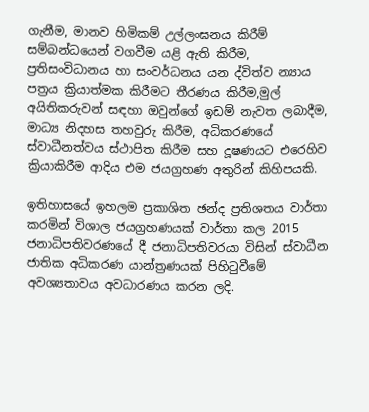ගැනීම, මානව හිමිකම් උල්ලංඝනය කිරීම් සම්බන්ධයෙන් වගවීම යළි ඇති කිරීම, ප්‍රතිසංවිධානය හා සංවර්ධනය යන ද්විත්ව න්‍යාය පත්‍රය ක්‍රියාත්මක කිරීමට තීරණය කිරීම,මුල් අයිතිකරුවන් සඳහා ඔවුන්ගේ ඉඩම් නැවත ලබාදීම, මාධ්‍ය නිදහස තහවුරු කිරීම, අධිකරණයේ ස්වාධීනත්වය ස්ථාපිත කිරීම සහ දූෂණයට එරෙහිව ක්‍රියාකිරීම ආදිය එම ජයග්‍රහණ අතුරින් කිහිපයකි.

ඉතිහාසයේ ඉහලම ප්‍රකාශිත ඡන්ද ප්‍රතිශතය වාර්තා කරමින් විශාල ජයග්‍රහණයක් වාර්තා කල 2015 ජනාධිපතිවරණයේ දී ජනාධිපතිවරයා විසින් ස්වාධීන ජාතික අධිකරණ යාන්ත්‍රණයක් පිහිටුවීමේ අවශ්‍යතාවය අවධාරණය කරන ලදි.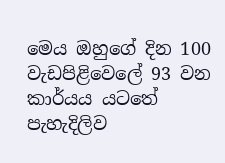මෙය ඔහුගේ දින 100 වැඩපිළිවෙලේ 93 වන කාර්යය යටතේ පැහැදිලිව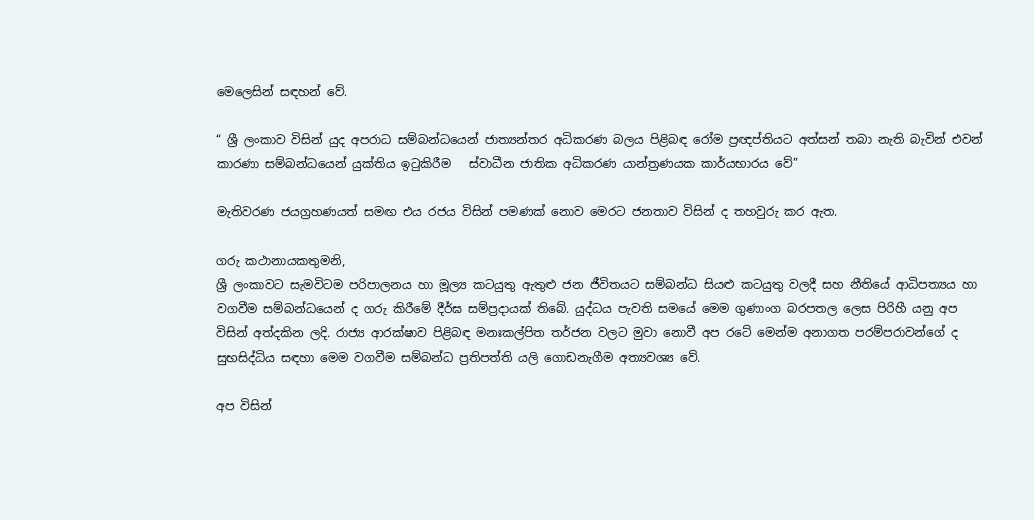මෙලෙසින් සඳහන් වේ.

“ ශ්‍රී ලංකාව විසින් යුද අපරාධ සම්බන්ධයෙන් ජාත්‍යන්තර අධිකරණ බලය පිළිබඳ රෝම ප්‍රඥප්තියට අත්සන් තබා නැති බැවින් එවන් කාරණා සම්බන්ධයෙන් යුක්තිය ඉටුකිරීම   ස්වාධීන ජාතික අධිකරණ යාන්ත්‍රණයක කාර්යභාරය වේ”

මැතිවරණ ජයග්‍රහණයත් සමඟ එය රජය විසින් පමණක් නොව මෙරට ජනතාව විසින් ද තහවුරු කර ඇත.

ගරු කථානායකතුමනි,
ශ්‍රී ලංකාවට සැමවිටම පරිපාලනය හා මූල්‍ය කටයුතු ඇතුළු ජන ජීවිතයට සම්බන්ධ සියළු කටයුතු වලදී සහ නීතියේ ආධිපත්‍යය හා වගවීම සම්බන්ධයෙන් ද ගරු කිරීමේ දීර්ඝ සම්ප්‍රදායක් තිබේ. යුද්ධය පැවති සමයේ මෙම ගුණාංග බරපතල ලෙස පිරිහී යනු අප විසින් අත්දකින ලදි. රාජ්‍ය ආරක්ෂාව පිළිබඳ මනඃකල්පිත තර්ජන වලට මුවා නොවී අප රටේ මෙන්ම අනාගත පරම්පරාවන්ගේ ද සුභසිද්ධිය සඳහා මෙම වගවීම සම්බන්ධ ප්‍රතිපත්ති යලි ගොඩනැගීම අත්‍යවශ්‍ය වේ.

අප විසින්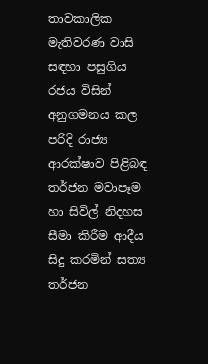තාවකාලික මැතිවරණ වාසි සඳහා පසුගිය රජය විසින් අනුගමනය කල පරිදි රාජ්‍ය ආරක්ෂාව පිළිබඳ තර්ජන මවාපෑම හා සිවිල් නිදහස සීමා කිරීම ආදීය සිදු කරමින් සත්‍ය තර්ජන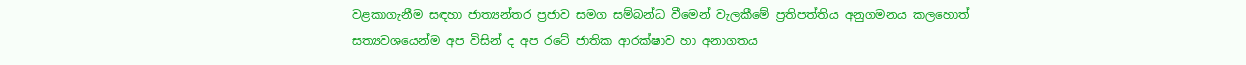වළකාගැනීම සඳහා ජාත්‍යන්තර ප්‍රජාව සමග සම්බන්ධ වීමෙන් වැලකීමේ ප්‍රතිපත්තිය අනුගමනය කලහොත් සත්‍යවශයෙන්ම අප විසින් ද අප රටේ ජාතික ආරක්ෂාව හා අනාගතය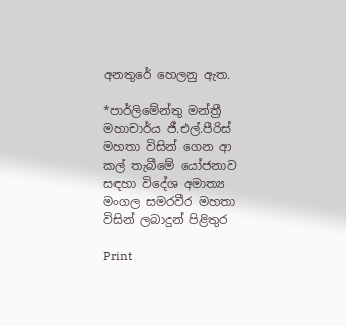අනතුරේ හෙලනු ඇත.

*පාර්ලිමේන්තු මන්ත්‍රී මහාචාර්ය ජී.එල්.පීරිස් මහතා විසින් ගෙන ආ කල් තැබීමේ යෝජනාව සඳහා විදේශ අමාත්‍ය මංගල සමරවීර මහතා විසින් ලබාදුන් පිළිතුර

Print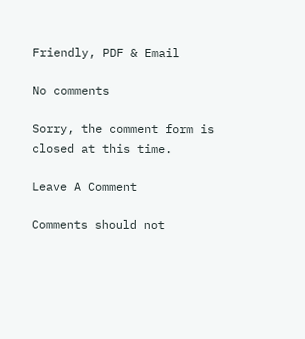Friendly, PDF & Email

No comments

Sorry, the comment form is closed at this time.

Leave A Comment

Comments should not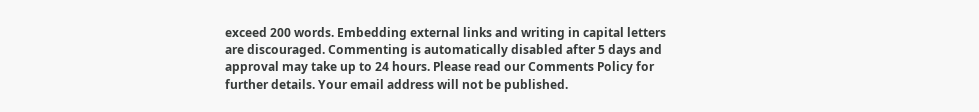exceed 200 words. Embedding external links and writing in capital letters are discouraged. Commenting is automatically disabled after 5 days and approval may take up to 24 hours. Please read our Comments Policy for further details. Your email address will not be published.